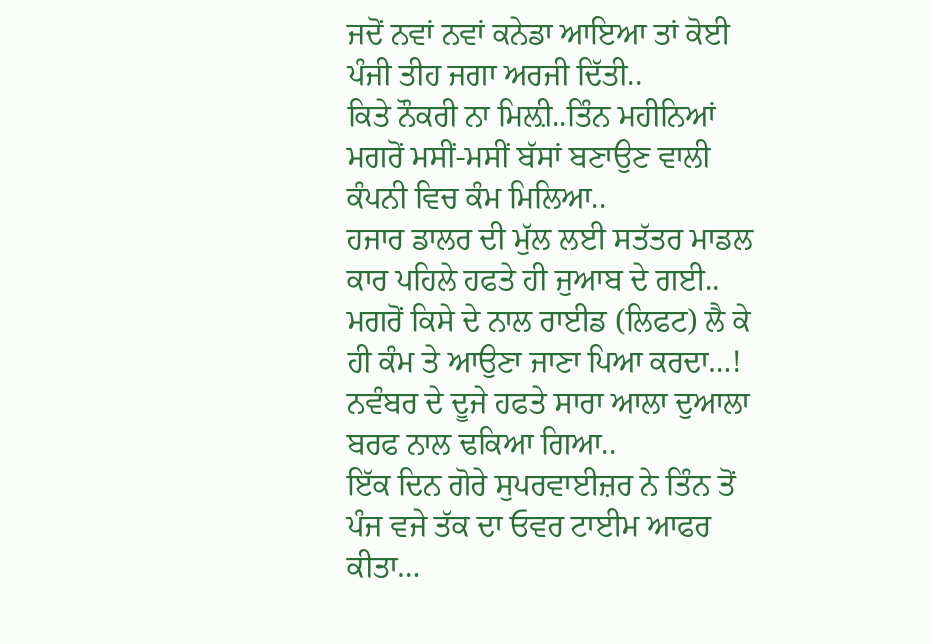ਜਦੋਂ ਨਵਾਂ ਨਵਾਂ ਕਨੇਡਾ ਆਇਆ ਤਾਂ ਕੋਈ ਪੰਜੀ ਤੀਹ ਜਗਾ ਅਰਜੀ ਦਿੱਤੀ..
ਕਿਤੇ ਨੌਕਰੀ ਨਾ ਮਿਲ਼ੀ..ਤਿੰਨ ਮਹੀਨਿਆਂ ਮਗਰੋਂ ਮਸੀਂ-ਮਸੀਂ ਬੱਸਾਂ ਬਣਾਉਣ ਵਾਲੀ ਕੰਪਨੀ ਵਿਚ ਕੰਮ ਮਿਲਿਆ..
ਹਜਾਰ ਡਾਲਰ ਦੀ ਮੁੱਲ ਲਈ ਸਤੱਤਰ ਮਾਡਲ ਕਾਰ ਪਹਿਲੇ ਹਫਤੇ ਹੀ ਜੁਆਬ ਦੇ ਗਈ..
ਮਗਰੋਂ ਕਿਸੇ ਦੇ ਨਾਲ ਰਾਈਡ (ਲਿਫਟ) ਲੈ ਕੇ ਹੀ ਕੰਮ ਤੇ ਆਉਣਾ ਜਾਣਾ ਪਿਆ ਕਰਦਾ…!
ਨਵੰਬਰ ਦੇ ਦੂਜੇ ਹਫਤੇ ਸਾਰਾ ਆਲਾ ਦੁਆਲਾ ਬਰਫ ਨਾਲ ਢਕਿਆ ਗਿਆ..
ਇੱਕ ਦਿਨ ਗੋਰੇ ਸੁਪਰਵਾਈਜ਼ਰ ਨੇ ਤਿੰਨ ਤੋਂ ਪੰਜ ਵਜੇ ਤੱਕ ਦਾ ਓਵਰ ਟਾਈਮ ਆਫਰ ਕੀਤਾ…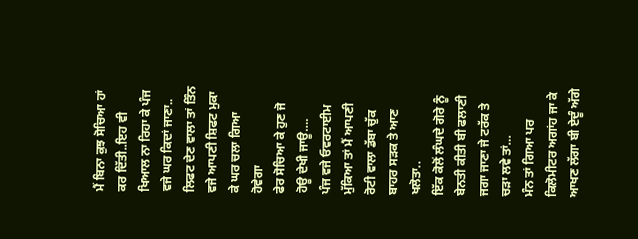ਮੈਂ ਬਿਨਾ ਕੁਝ ਸੋਚਿਆ ਹਾਂ ਕਰ ਦਿੱਤੀ..ਇਹ ਵੀ ਖਿਆਲ ਨਾ ਰਿਹਾ ਕੇ ਪੰਜ ਵਜੇ ਘਰ ਕਿਦਾਂ ਜਾਣਾ..
ਲਿਫਟ ਦੇਣ ਵਾਲਾ ਤਾਂ ਤਿੰਨ ਵਜੇ ਆਪਣੀ ਸ਼ਿਫਟ ਮੁਕਾ ਕੇ ਘਰ ਚਲਾ ਗਿਆ ਹੋਵੇਗਾ
ਫੇਰ ਸੋਚਿਆ ਕੇ ਹੁਣ ਜੋ ਹੋਊ ਦੇਖੀ ਜਾਊ….
ਪੰਜ ਵਜੇ ਓਵਰਟਾਈਮ ਮੁੱਕਿਆ ਤਾਂ ਮੈਂ ਆਪਣੀ ਰੋਟੀ ਵਾਲਾ ਡੱਬਾ ਚੁੱਕ ਬਾਹਰ ਸੜਕ ਤੇ ਆਣ ਖਲੋਤਾ..
ਇੱਕ ਕੋਲੋਂ ਲੰਘਦੇ ਗੋਰੇ ਨੂੰ ਬੇਨਤੀ ਕੀਤੀ ਬੀ ਫਲਾਣੀ ਜਗਾ ਜਾਣਾ ਜੇ ਟਰੱਕ ਤੇ ਚੜਾ ਲਵੇ ਤਾਂ…
ਮੰਨ ਤਾਂ ਗਿਆ ਪਰ ਕਿਲੋਮੀਟਰ ਅਗਾਂਹ ਜਾ ਕੇ ਆਖਣ ਲੱਗਾ ਬੀ ਏਦੂੰ ਅੱਗੇ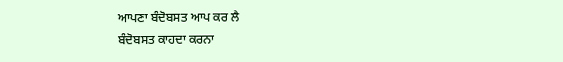ਆਪਣਾ ਬੰਦੋਬਸਤ ਆਪ ਕਰ ਲੈ
ਬੰਦੋਬਸਤ ਕਾਹਦਾ ਕਰਨਾ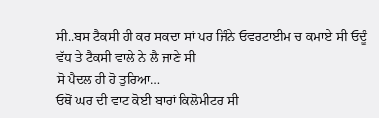ਸੀ..ਬਸ ਟੈਕਸੀ ਹੀ ਕਰ ਸਕਦਾ ਸਾਂ ਪਰ ਜਿੰਨੇ ਓਵਰਟਾਈਮ ਚ ਕਮਾਏ ਸੀ ਓਦੂੰ ਵੱਧ ਤੇ ਟੈਕਸੀ ਵਾਲੇ ਨੇ ਲੈ ਜਾਣੇ ਸੀ
ਸੋ ਪੈਦਲ ਹੀ ਹੋ ਤੁਰਿਆ…
ਓਥੋਂ ਘਰ ਦੀ ਵਾਟ ਕੋਈ ਬਾਰਾਂ ਕਿਲੋਮੀਟਰ ਸੀ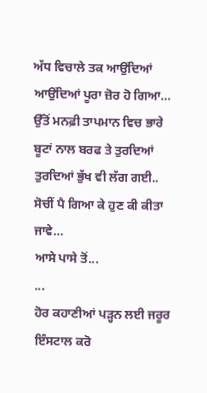ਅੱਧ ਵਿਚਾਲੇ ਤਕ ਆਉਂਦਿਆਂ ਆਉਂਦਿਆਂ ਪੂਰਾ ਜ਼ੋਰ ਹੋ ਗਿਆ…
ਉੱਤੋਂ ਮਨਫ਼ੀ ਤਾਪਮਾਨ ਵਿਚ ਭਾਰੇ ਬੂਟਾਂ ਨਾਲ ਬਰਫ ਤੇ ਤੁਰਦਿਆਂ ਤੁਰਦਿਆਂ ਭੁੱਖ ਵੀ ਲੱਗ ਗਈ..
ਸੋਚੀਂ ਪੈ ਗਿਆ ਕੇ ਹੁਣ ਕੀ ਕੀਤਾ ਜਾਵੇ…
ਆਸੇ ਪਾਸੇ ਤੋਂ...
...
ਹੋਰ ਕਹਾਣੀਆਂ ਪੜ੍ਹਨ ਲਈ ਜਰੂਰ ਇੰਸਟਾਲ ਕਰੋ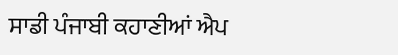ਸਾਡੀ ਪੰਜਾਬੀ ਕਹਾਣੀਆਂ ਐਪ